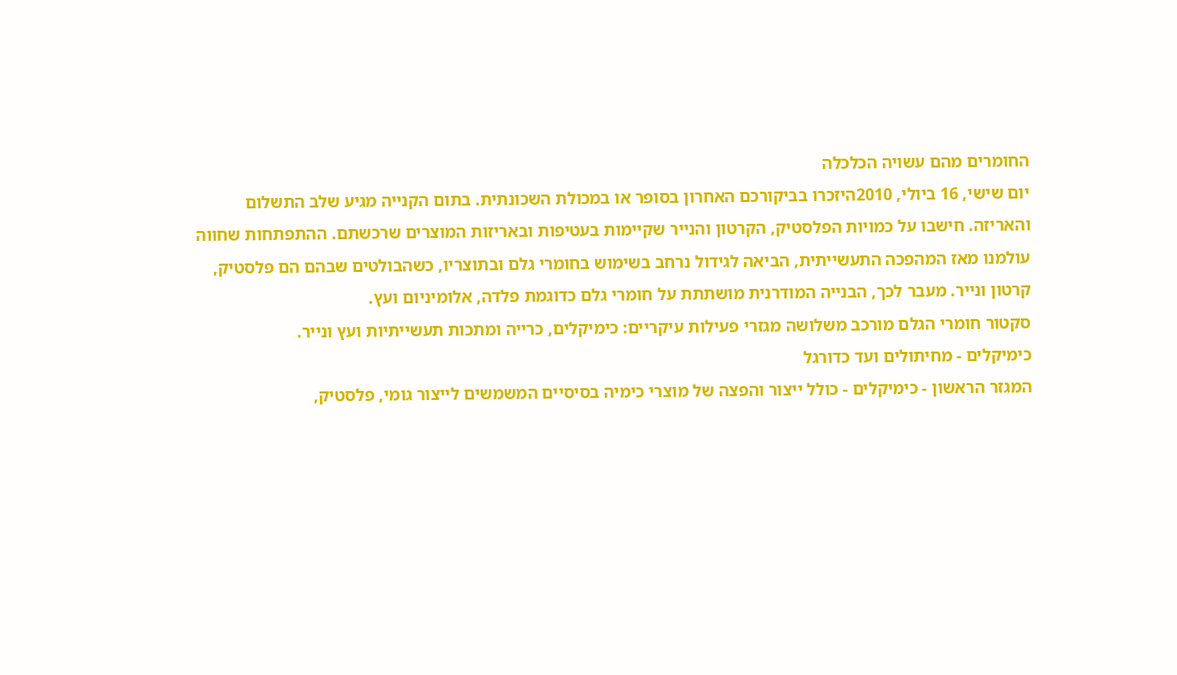החומרים מהם עשויה הכלכלה
יום שישי, 16 ביולי, 2010היזכרו בביקורכם האחרון בסופר או במכולת השכונתית. בתום הקנייה מגיע שלב התשלום והאריזה. חישבו על כמויות הפלסטיק, הקרטון והנייר שקיימות בעטיפות ובאריזות המוצרים שרכשתם. ההתפתחות שחווה עולמנו מאז המהפכה התעשייתית, הביאה לגידול נרחב בשימוש בחומרי גלם ובתוצריו, כשהבולטים שבהם הם פלסטיק, קרטון ונייר. מעבר לכך, הבנייה המודרנית מושתתת על חומרי גלם כדוגמת פלדה, אלומיניום ועץ.
סקטור חומרי הגלם מורכב משלושה מגזרי פעילות עיקריים: כימיקלים, כרייה ומתכות תעשייתיות ועץ ונייר.
כימיקלים - מחיתולים ועד כדורגל
המגזר הראשון - כימיקלים - כולל ייצור והפצה של מוצרי כימיה בסיסיים המשמשים לייצור גומי, פלסטיק,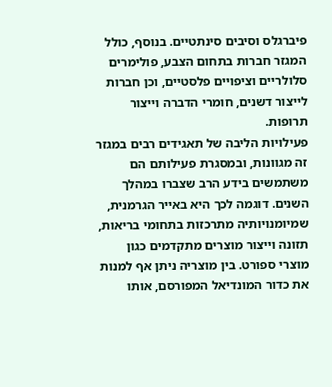פיברגלס וסיבים סינתטיים. בנוסף, כולל המגזר חברות בתחום הצבע, פולימרים סלולריים וציפויים פלסטיים, וכן חברות לייצור דשנים, חומרי הדברה וייצור תרופות.
פעילויות הליבה של תאגידים רבים במגזר זה מגוונות, ובמסגרת פעילותם הם משתמשים בידע הרב שצברו במהלך השנים. דוגמה לכך היא באייר הגרמנית, שמיומנויותיה מתרכזות בתחומי בריאות, תזונה וייצור מוצרים מתקדמים כגון מוצרי ספורט. בין מוצריה ניתן אף למנות את כדור המונדיאל המפורסם, אותו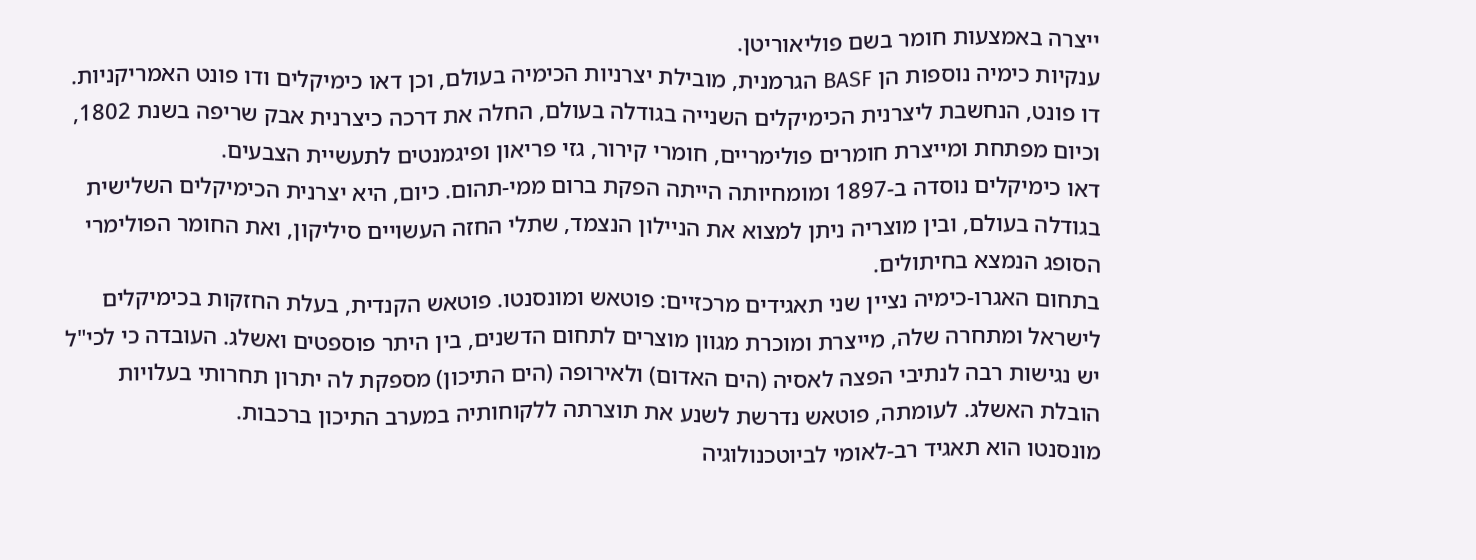ייצרה באמצעות חומר בשם פוליאוריטן.
ענקיות כימיה נוספות הן BASF הגרמנית, מובילת יצרניות הכימיה בעולם, וכן דאו כימיקלים ודו פונט האמריקניות. דו פונט, הנחשבת ליצרנית הכימיקלים השנייה בגודלה בעולם, החלה את דרכה כיצרנית אבק שריפה בשנת 1802, וכיום מפתחת ומייצרת חומרים פולימריים, חומרי קירור, גזי פריאון ופיגמנטים לתעשיית הצבעים.
דאו כימיקלים נוסדה ב-1897 ומומחיותה הייתה הפקת ברום ממי-תהום. כיום, היא יצרנית הכימיקלים השלישית בגודלה בעולם, ובין מוצריה ניתן למצוא את הניילון הנצמד, שתלי החזה העשויים סיליקון, ואת החומר הפולימרי הסופג הנמצא בחיתולים.
בתחום האגרו-כימיה נציין שני תאגידים מרכזיים: פוטאש ומונסנטו. פוטאש הקנדית, בעלת החזקות בכימיקלים לישראל ומתחרה שלה, מייצרת ומוכרת מגוון מוצרים לתחום הדשנים, בין היתר פוספטים ואשלג. העובדה כי לכי"ל יש נגישות רבה לנתיבי הפצה לאסיה (הים האדום) ולאירופה (הים התיכון) מספקת לה יתרון תחרותי בעלויות הובלת האשלג. לעומתה, פוטאש נדרשת לשנע את תוצרתה ללקוחותיה במערב התיכון ברכבות.
מונסנטו הוא תאגיד רב-לאומי לביוטכנולוגיה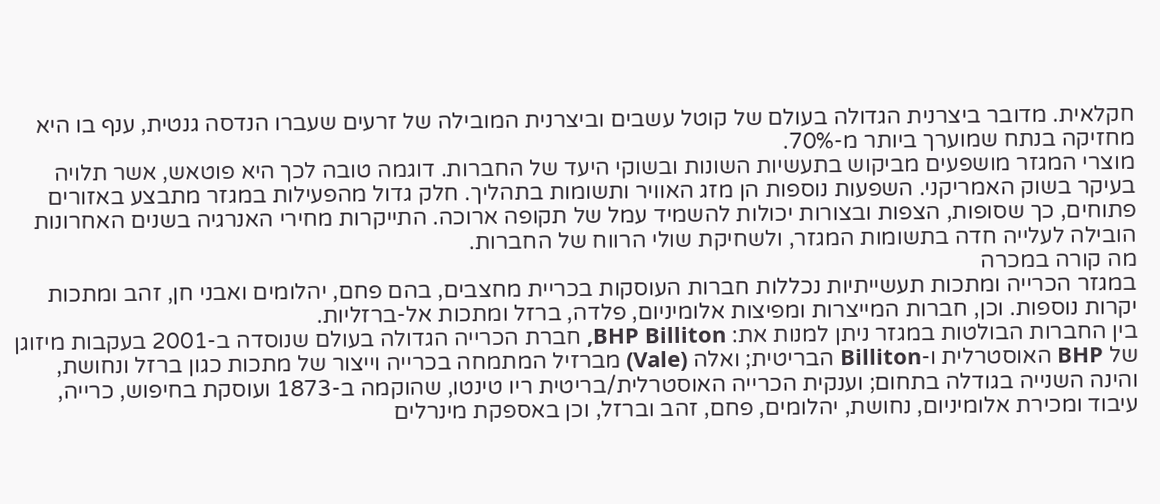חקלאית. מדובר ביצרנית הגדולה בעולם של קוטל עשבים וביצרנית המובילה של זרעים שעברו הנדסה גנטית, ענף בו היא מחזיקה בנתח שמוערך ביותר מ-70%.
מוצרי המגזר מושפעים מביקוש בתעשיות השונות ובשוקי היעד של החברות. דוגמה טובה לכך היא פוטאש, אשר תלויה בעיקר בשוק האמריקני. השפעות נוספות הן מזג האוויר ותשומות בתהליך. חלק גדול מהפעילות במגזר מתבצע באזורים פתוחים, כך שסופות, הצפות ובצורות יכולות להשמיד עמל של תקופה ארוכה. התייקרות מחירי האנרגיה בשנים האחרונות הובילה לעלייה חדה בתשומות המגזר, ולשחיקת שולי הרווח של החברות.
מה קורה במכרה
במגזר הכרייה ומתכות תעשייתיות נכללות חברות העוסקות בכריית מחצבים, בהם פחם, יהלומים ואבני חן, זהב ומתכות יקרות נוספות. וכן, חברות המייצרות ומפיצות אלומיניום, פלדה, ברזל ומתכות אל-ברזליות.
בין החברות הבולטות במגזר ניתן למנות את: BHP Billiton, חברת הכרייה הגדולה בעולם שנוסדה ב-2001 בעקבות מיזוגן של BHP האוסטרלית ו-Billiton הבריטית; ואלה (Vale) מברזיל המתמחה בכרייה וייצור של מתכות כגון ברזל ונחושת, והינה השנייה בגודלה בתחום; וענקית הכרייה האוסטרלית/בריטית ריו טינטו, שהוקמה ב-1873 ועוסקת בחיפוש, כרייה, עיבוד ומכירת אלומיניום, נחושת, יהלומים, פחם, זהב וברזל, וכן באספקת מינרלים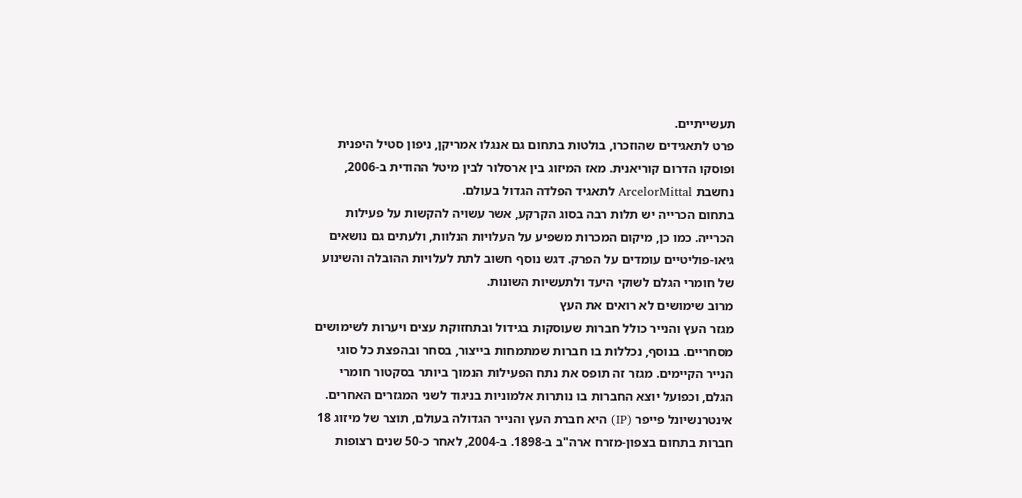תעשייתיים.
פרט לתאגידים שהוזכרו, בולטות בתחום גם אנגלו אמריקן, ניפון סטיל היפנית ופוסקו הדרום קוריאנית. מאז המיזוג בין ארסלור לבין מיטל ההודית ב-2006, נחשבת ArcelorMittal לתאגיד הפלדה הגדול בעולם.
בתחום הכרייה יש תלות רבה בסוג הקרקע, אשר עשויה להקשות על פעילות הכרייה. כמו כן, מיקום המכרות משפיע על העלויות הנלוות, ולעתים גם נושאים גיאו-פוליטיים עומדים על הפרק. דגש נוסף חשוב לתת לעלויות ההובלה והשינוע של חומרי הגלם לשוקי היעד ולתעשיות השונות.
מרוב שימושים לא רואים את העץ
מגזר העץ והנייר כולל חברות שעוסקות בגידול ובתחזוקת עצים ויערות לשימושים מסחריים. בנוסף, נכללות בו חברות שמתמחות בייצור, בסחר ובהפצת כל סוגי הנייר הקיימים. מגזר זה תופס את נתח הפעילות הנמוך ביותר בסקטור חומרי הגלם, וכפועל יוצא החברות בו נותרות אלמוניות בניגוד לשני המגזרים האחרים.
אינטרנשיונל פייפר (IP) היא חברת העץ והנייר הגדולה בעולם, תוצר של מיזוג 18 חברות בתחום בצפון-מזרח ארה"ב ב-1898. ב-2004, לאחר כ-50 שנים רצופות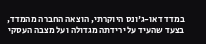במדד דאו-ג'ונס היוקרתי, הוצאה החברה מהמדד, בצעד שהעיד על ירידתה מגדולה ועל מצבה העסקי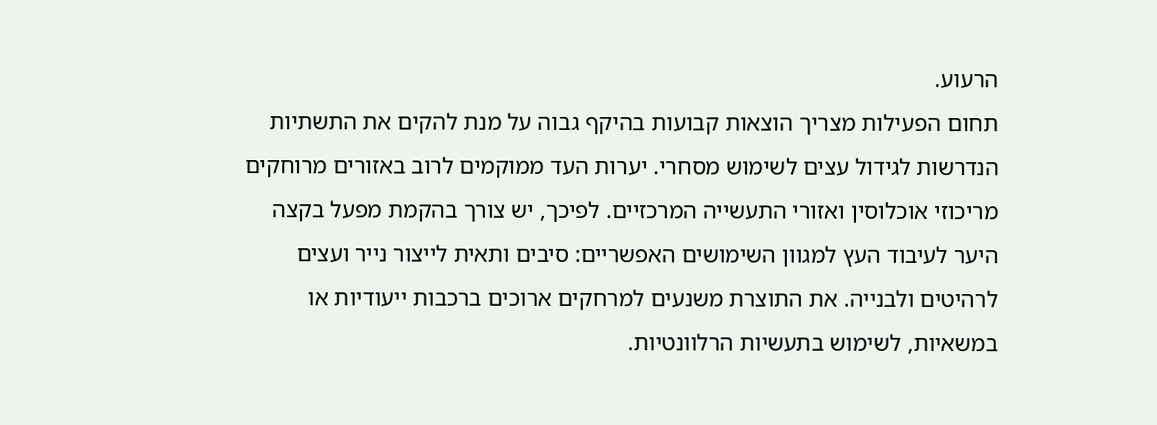הרעוע.
תחום הפעילות מצריך הוצאות קבועות בהיקף גבוה על מנת להקים את התשתיות הנדרשות לגידול עצים לשימוש מסחרי. יערות העד ממוקמים לרוב באזורים מרוחקים מריכוזי אוכלוסין ואזורי התעשייה המרכזיים. לפיכך, יש צורך בהקמת מפעל בקצה היער לעיבוד העץ למגוון השימושים האפשריים: סיבים ותאית לייצור נייר ועצים לרהיטים ולבנייה. את התוצרת משנעים למרחקים ארוכים ברכבות ייעודיות או במשאיות, לשימוש בתעשיות הרלוונטיות.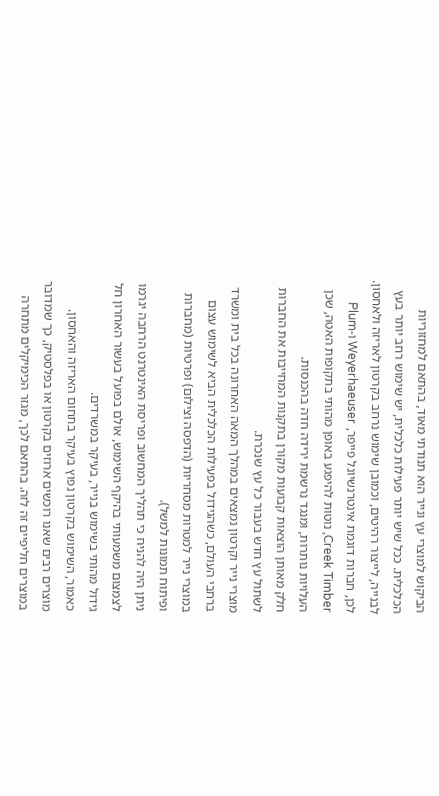הביקוש למוצרי עץ ונייר הוא תנודתי מאוד, בהתאם למחזוריות הכלכלית. ככל שיש יותר פעילות כלכלית, יש שימוש רחב יותר בעץ לבנייה, לייצור רהיטים, וכמובן שימוש נרחב בקרטון לאריזה ולאחסון.
לכן, חברות דוגמת אינטרנשיונל פייפר, Weyerhaeuser ו-Plum Creek Timber, נוטות להיפגע באופן מהותי בתקופות האטה, שכן העלויות נותרות, ומנגד נרשמת ירידה חדה בהכנסות.
חלק מאותן הוצאות קבועות מקורן בתקנות המחייבות את החברות לשתול עץ חדש בעבור כל עץ שנכרת.
מוצרי נייר וקרטון נמצאים במהלך המאה האחרונה בכל בית ומשרד ברחבי העולם, כשהגידול בפעילות הכלכלית הביא לשימוש עצום במוצרי נייר למטרות מסחריות (הדפסה וצילום) ופרטיות (מחברות ופיתוח תמונות למשל).
ניתן היה להניח כי תהליך המחשוב ופריסת האינטרנט הרחבה יגרמו לצמצום משמעותי בהיקף השימוש, אולם בפועל בעשור האחרון חל גידול מהותי בשימוש בנייר, בעיקר במשרדים.
כאמור, השימוש בקרטון נפוץ בעיקר בתחום האריזה והאחסון. מוצרים רבים שאנו רוכשים ארוזים בקרטון או בפלסטיק, כך שמדובר במוצרים חליפיים זה לזה. בהתאם לכך, מגזר הכימיקלים מתחרה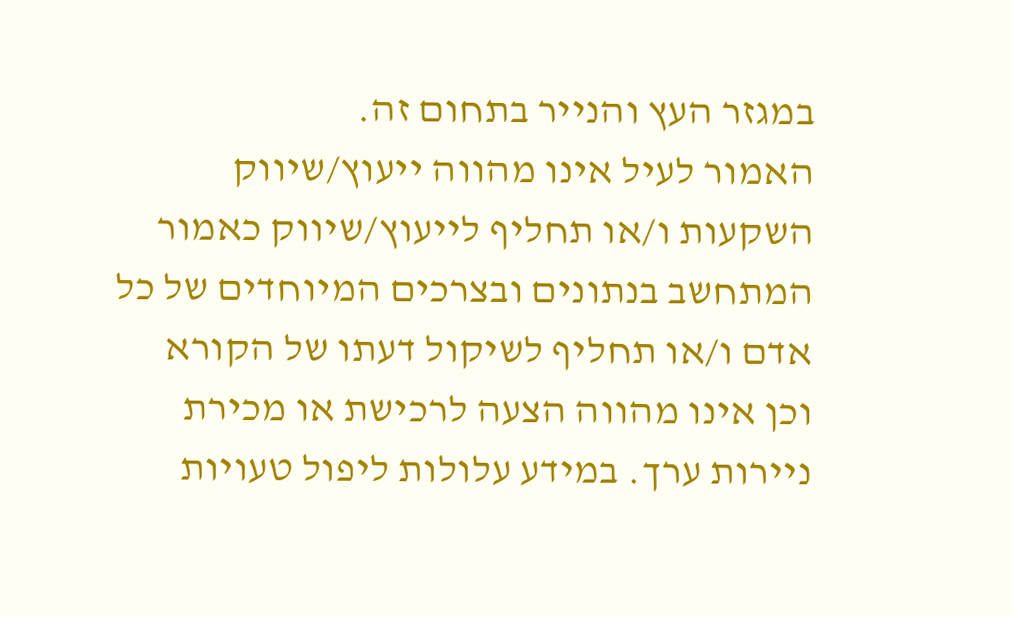במגזר העץ והנייר בתחום זה.
האמור לעיל אינו מהווה ייעוץ/שיווק השקעות ו/או תחליף לייעוץ/שיווק כאמור המתחשב בנתונים ובצרכים המיוחדים של כל אדם ו/או תחליף לשיקול דעתו של הקורא וכן אינו מהווה הצעה לרכישת או מכירת ניירות ערך. במידע עלולות ליפול טעויות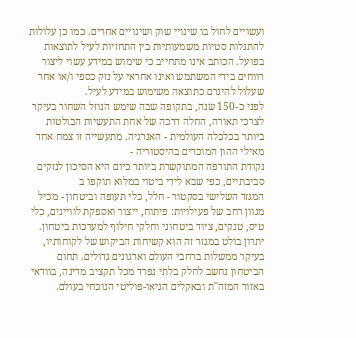ועשויים לחול בו שינויי שוק ושינויים אחרים. כמו כן עלולות להתגלות סטיות משמעותיות בין התחזיות לעיל לתוצאות בפועל. הכותב אינו מתחייב כי שימוש במידע עשוי ליצור רווחים בידי המשתמש ואינו אחראי על נזק כספי ו/או אחר שעלול להיגרם כתוצאה משימוש במידע לעיל.
לפני כ-150 שנה, בתקופה שבה שימש הנוזל השחור בעיקר לצרכי תאורה, החלה דרכה של אחת התעשיות הבולטות ביותר בכלכלה העולמית - האנרגיה. מתעשייה זו צמח אחד מאילי ההון המוכרים בהיסטוריה -
נקודת התורפה המתוקשרת ביותר כיום היא הסיכון לנזקים סביבתיים, כפי שבא לידי ביטוי במלוא תוקפו ב
המגזר השלישי בסקטור - חלל, כלי תעופה וביטחון - מכיל מגוון רחב של פעילויות: פיתוח, ייצור ואספקת לוויינים, כלי טיס, טנקים, ציוד ביטחוני וחלקי חילוף למערכות ביטחון. יתרון בולט במגזר זה הוא קשיחות הביקוש של לקוחותיו, בעיקר ממשלות ברחבי העולם וארגונים גדולים. תחום הביטחון נחשב לחלק בלתי נפרד מכל תקציב מדינה, בוודאי באזור המזה"ת ובאקלים הגיאו-פוליטי הנוכחי בעולם.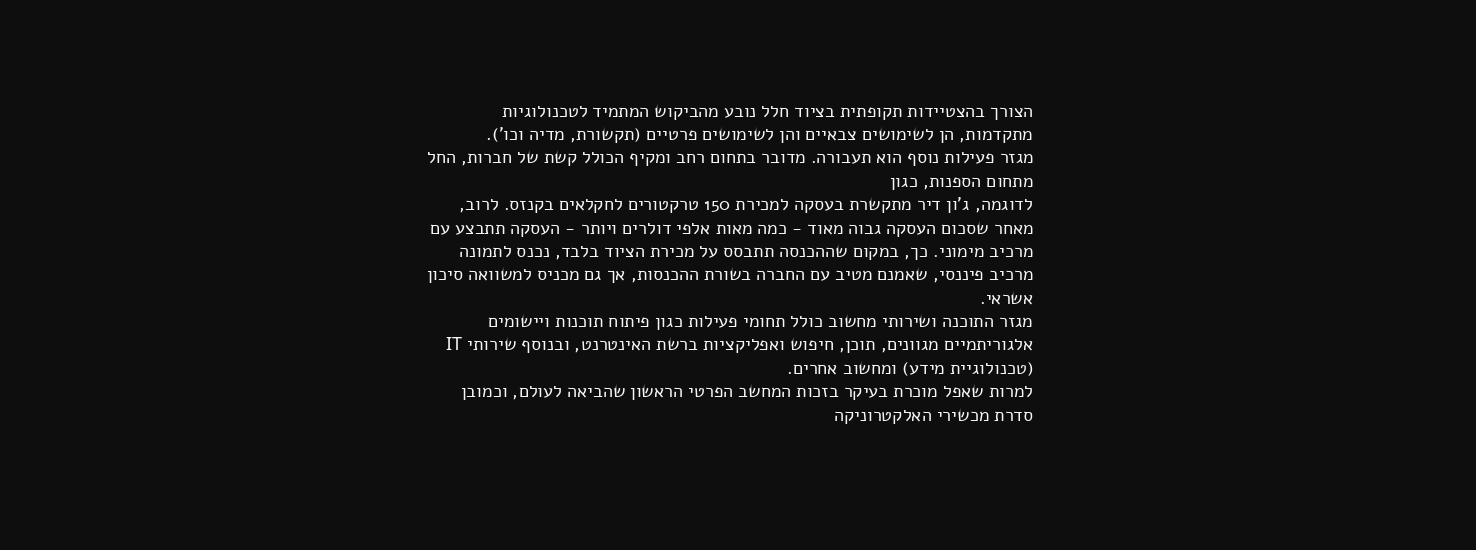הצורך בהצטיידות תקופתית בציוד חלל נובע מהביקוש המתמיד לטכנולוגיות מתקדמות, הן לשימושים צבאיים והן לשימושים פרטיים (תקשורת, מדיה וכו').
מגזר פעילות נוסף הוא תעבורה. מדובר בתחום רחב ומקיף הכולל קשת של חברות, החל מתחום הספנות, כגון
לדוגמה, ג'ון דיר מתקשרת בעסקה למכירת 150 טרקטורים לחקלאים בקנזס. לרוב, מאחר שסכום העסקה גבוה מאוד - כמה מאות אלפי דולרים ויותר - העסקה תתבצע עם מרכיב מימוני. כך, במקום שההכנסה תתבסס על מכירת הציוד בלבד, נכנס לתמונה מרכיב פיננסי, שאמנם מטיב עם החברה בשורת ההכנסות, אך גם מכניס למשוואה סיכון אשראי.
מגזר התוכנה ושירותי מחשוב כולל תחומי פעילות כגון פיתוח תוכנות ויישומים אלגוריתמיים מגוונים, תוכן, חיפוש ואפליקציות ברשת האינטרנט, ובנוסף שירותי IT (טכנולוגיית מידע) ומחשוב אחרים.
למרות שאפל מוכרת בעיקר בזכות המחשב הפרטי הראשון שהביאה לעולם, וכמובן סדרת מכשירי האלקטרוניקה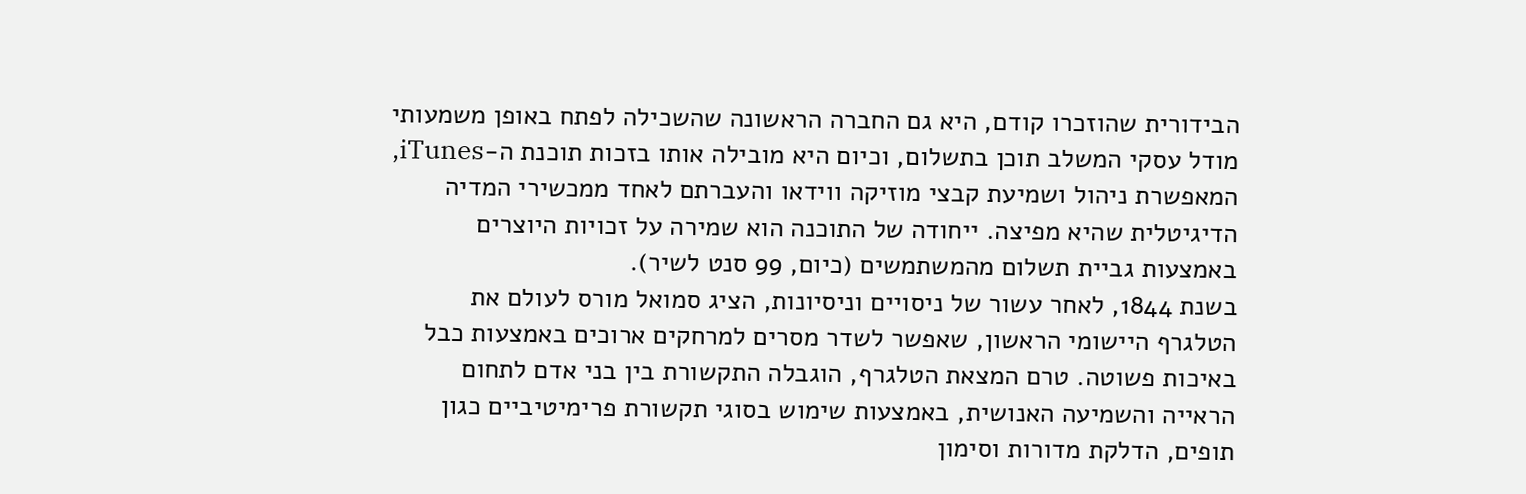הבידורית שהוזכרו קודם, היא גם החברה הראשונה שהשכילה לפתח באופן משמעותי מודל עסקי המשלב תוכן בתשלום, וכיום היא מובילה אותו בזכות תוכנת ה-iTunes, המאפשרת ניהול ושמיעת קבצי מוזיקה ווידאו והעברתם לאחד ממכשירי המדיה הדיגיטלית שהיא מפיצה. ייחודה של התוכנה הוא שמירה על זכויות היוצרים באמצעות גביית תשלום מהמשתמשים (כיום, 99 סנט לשיר).
בשנת 1844, לאחר עשור של ניסויים וניסיונות, הציג סמואל מורס לעולם את הטלגרף היישומי הראשון, שאפשר לשדר מסרים למרחקים ארוכים באמצעות כבל באיכות פשוטה. טרם המצאת הטלגרף, הוגבלה התקשורת בין בני אדם לתחום הראייה והשמיעה האנושית, באמצעות שימוש בסוגי תקשורת פרימיטיביים כגון תופים, הדלקת מדורות וסימון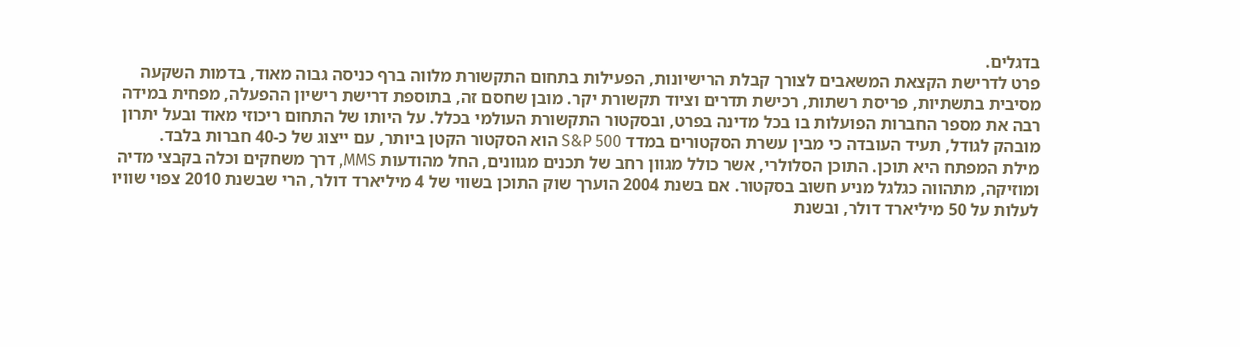בדגלים.
פרט לדרישת הקצאת המשאבים לצורך קבלת הרישיונות, הפעילות בתחום התקשורת מלווה ברף כניסה גבוה מאוד, בדמות השקעה מסיבית בתשתיות, פריסת רשתות, רכישת תדרים וציוד תקשורת יקר. מובן שחסם זה, בתוספת דרישת רישיון ההפעלה, מפחית במידה רבה את מספר החברות הפועלות בו בכל מדינה בפרט, ובסקטור התקשורת העולמי בכלל. על היותו של התחום ריכוזי מאוד ובעל יתרון מובהק לגודל, תעיד העובדה כי מבין עשרת הסקטורים במדד S&P 500 הוא הסקטור הקטן ביותר, עם ייצוג של כ-40 חברות בלבד.
מילת המפתח היא תוכן. התוכן הסלולרי, אשר כולל מגוון רחב של תכנים מגוונים, החל מהודעות MMS, דרך משחקים וכלה בקבצי מדיה ומוזיקה, מתהווה כגלגל מניע חשוב בסקטור. אם בשנת 2004 הוערך שוק התוכן בשווי של 4 מיליארד דולר, הרי שבשנת 2010 צפוי שוויו לעלות על 50 מיליארד דולר, ובשנת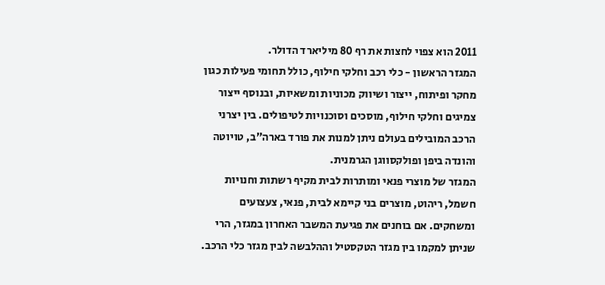2011 הוא צפוי לחצות את רף 80 מיליארד הדולר.
המגזר הראשון - כלי רכב וחלקי חילוף, כולל תחומי פעילות כגון מחקר ופיתוח, ייצור ושיווק מכוניות ומשאיות, ובנוסף ייצור צמיגים וחלקי חילוף, מוסכים וסוכנויות לטיפולים. בין יצרני הרכב המובילים בעולם ניתן למנות את פורד בארה"ב, טויוטה והונדה ביפן ופולקסווגן הגרמנית.
המגזר של מוצרי פנאי ומותרות לבית מקיף רשתות וחנויות חשמל, ריהוט, מוצרים בני קיימא לבית, פנאי, צעצועים ומשחקים. אם בוחנים את פגיעת המשבר האחרון במגזר, הרי שניתן למקמו בין מגזר הטקסטיל וההלבשה לבין מגזר כלי הרכב.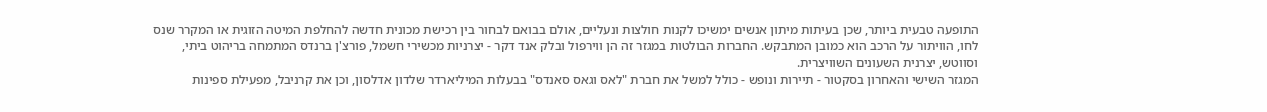התופעה טבעית ביותר, שכן בעיתות מיתון אנשים ימשיכו לקנות חולצות ונעליים, אולם בבואם לבחור בין רכישת מכונית חדשה להחלפת המיטה הזוגית או המקרר שנס לחו, הוויתור על הרכב הוא כמובן המתבקש. החברות הבולטות במגזר זה הן ווירפול ובלק אנד דקר - יצרניות מכשירי חשמל, פורצ'ן ברנדס המתמחה בריהוט ביתי, וסווטש, יצרנית השעונים השוויצרית.
המגזר השישי והאחרון בסקטור - תיירות ונופש - כולל למשל את חברת "לאס וגאס סאנדס" בבעלות המיליארדר שלדון אדלסון, וכן את קרניבל, מפעילת ספינות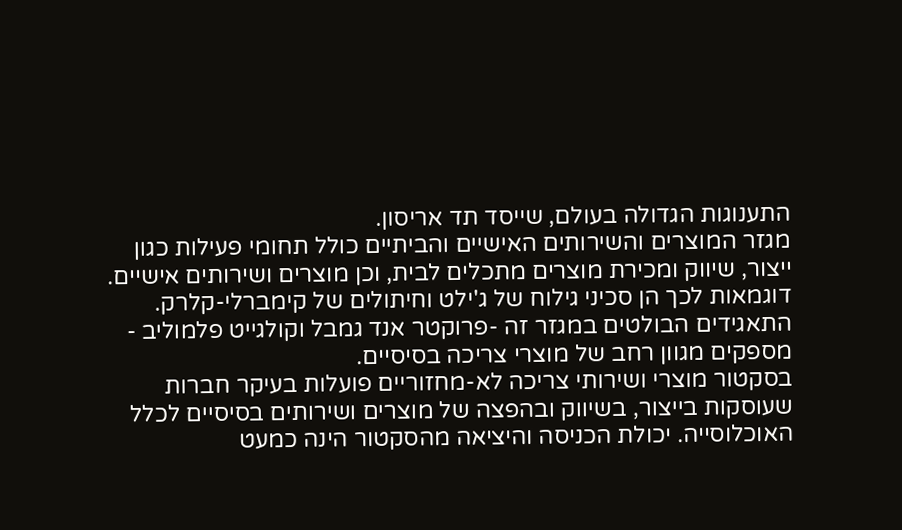התענוגות הגדולה בעולם, שייסד תד אריסון.
מגזר המוצרים והשירותים האישיים והביתיים כולל תחומי פעילות כגון ייצור, שיווק ומכירת מוצרים מתכלים לבית, וכן מוצרים ושירותים אישיים. דוגמאות לכך הן סכיני גילוח של ג'ילט וחיתולים של קימברלי-קלרק. התאגידים הבולטים במגזר זה -פרוקטר אנד גמבל וקולגייט פלמוליב - מספקים מגוון רחב של מוצרי צריכה בסיסיים.
בסקטור מוצרי ושירותי צריכה לא-מחזוריים פועלות בעיקר חברות שעוסקות בייצור, בשיווק ובהפצה של מוצרים ושירותים בסיסיים לכלל האוכלוסייה. יכולת הכניסה והיציאה מהסקטור הינה כמעט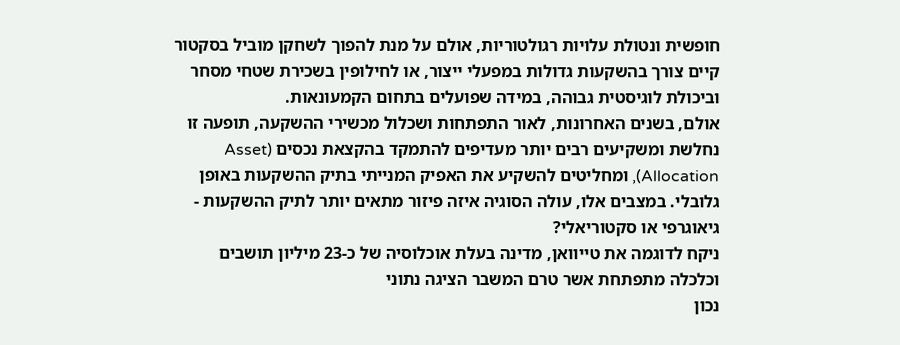חופשית ונטולת עלויות רגולטוריות, אולם על מנת להפוך לשחקן מוביל בסקטור קיים צורך בהשקעות גדולות במפעלי ייצור, או לחילופין בשכירת שטחי מסחר וביכולת לוגיסטית גבוהה, במידה שפועלים בתחום הקמעונאות.
אולם, בשנים האחרונות, לאור התפתחות ושכלול מכשירי ההשקעה, תופעה זו נחלשת ומשקיעים רבים יותר מעדיפים להתמקד בהקצאת נכסים (Asset Allocation), ומחליטים להשקיע את האפיק המנייתי בתיק ההשקעות באופן גלובלי. במצבים אלו, עולה הסוגיה איזה פיזור מתאים יותר לתיק ההשקעות - גיאוגרפי או סקטוריאלי?
ניקח לדוגמה את טייוואן, מדינה בעלת אוכלוסיה של כ-23 מיליון תושבים וכלכלה מתפתחת אשר טרם המשבר הציגה נתוני
נכון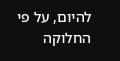להיום, על פי החלוקה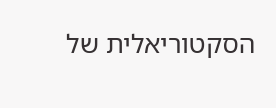הסקטוריאלית של